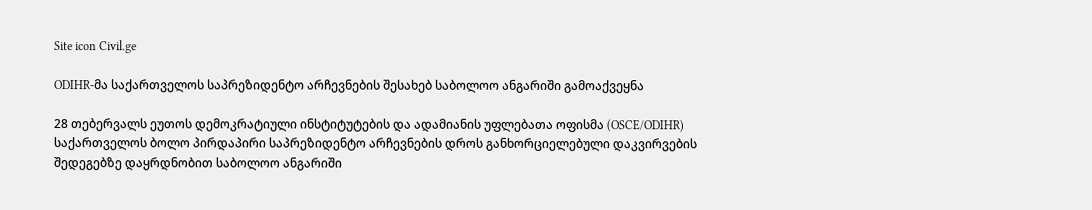Site icon Civil.ge

ODIHR-მა საქართველოს საპრეზიდენტო არჩევნების შესახებ საბოლოო ანგარიში გამოაქვეყნა

28 თებერვალს ეუთოს დემოკრატიული ინსტიტუტების და ადამიანის უფლებათა ოფისმა (OSCE/ODIHR) საქართველოს ბოლო პირდაპირი საპრეზიდენტო არჩევნების დროს განხორციელებული დაკვირვების შედეგებზე დაყრდნობით საბოლოო ანგარიში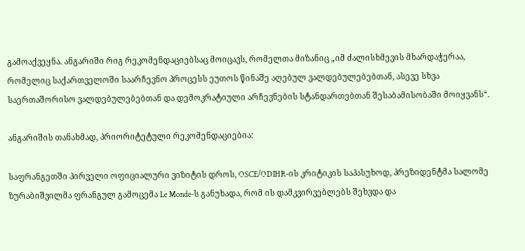გამოაქვეყნა. ანგარიში რიგ რეკომენდაციებსაც მოიცავს, რომელთა მიზანიც „იმ ძალისხმევის მხარდაჭერაა, რომელიც საქართველოში საარჩევნო პროცესს ეუთოს წინაშე აღებულ ვალდებულებებთან, ასევე სხვა საერთაშორისო ვალდებულებებთან და დემოკრატიული არჩევნების სტანდართებთან შესაბამისობაში მოიყვანს“.

ანგარიშის თანახმად, პრიორიტეტული რეკომენდაციებია:

საფრანგეთში პირველი ოფიციალური ვიზიტის დროს, OSCE/ODIHR-ის კრიტიკის საპასუხოდ, პრეზიდენტმა სალომე ზურაბიშვილმა ფრანგულ გამოცემა Le Monde-ს განუხადა, რომ ის დამკვირვებლებს შეხვდა და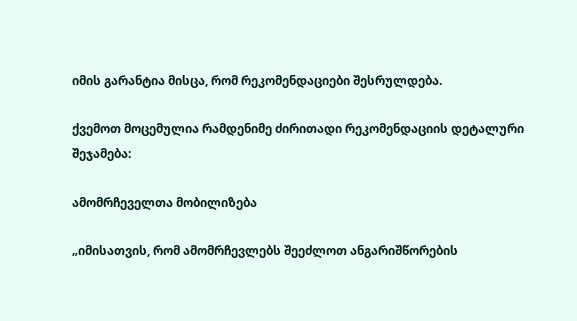იმის გარანტია მისცა, რომ რეკომენდაციები შესრულდება.

ქვემოთ მოცემულია რამდენიმე ძირითადი რეკომენდაციის დეტალური შეჯამება:

ამომრჩეველთა მობილიზება

„იმისათვის, რომ ამომრჩევლებს შეეძლოთ ანგარიშწორების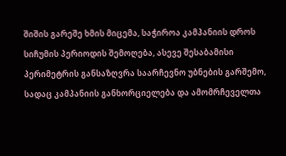შიშის გარეშე ხმის მიცემა, საჭიროა კამპანიის დროს სიჩუმის პერიოდის შემოღება, ასევე შესაბამისი პერიმეტრის განსაზღვრა საარჩევნო უბნების გარშემო, სადაც კამპანიის განხორციელება და ამომრჩეველთა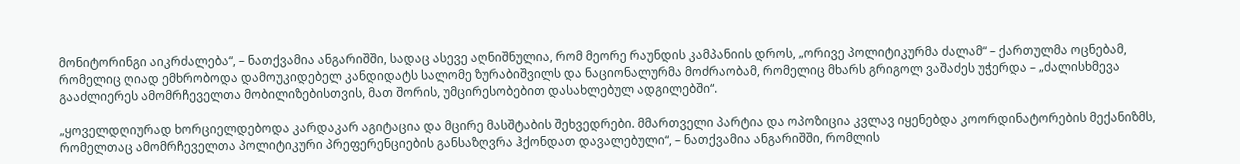მონიტორინგი აიკრძალება“, – ნათქვამია ანგარიშში, სადაც ასევე აღნიშნულია, რომ მეორე რაუნდის კამპანიის დროს, „ორივე პოლიტიკურმა ძალამ“ – ქართულმა ოცნებამ, რომელიც ღიად ემხრობოდა დამოუკიდებელ კანდიდატს სალომე ზურაბიშვილს და ნაციონალურმა მოძრაობამ, რომელიც მხარს გრიგოლ ვაშაძეს უჭერდა – „ძალისხმევა გააძლიერეს ამომრჩეველთა მობილიზებისთვის, მათ შორის, უმცირესობებით დასახლებულ ადგილებში“.

„ყოველდღიურად ხორციელდებოდა კარდაკარ აგიტაცია და მცირე მასშტაბის შეხვედრები. მმართველი პარტია და ოპოზიცია კვლავ იყენებდა კოორდინატორების მექანიზმს, რომელთაც ამომრჩეველთა პოლიტიკური პრეფერენციების განსაზღვრა ჰქონდათ დავალებული“, – ნათქვამია ანგარიშში, რომლის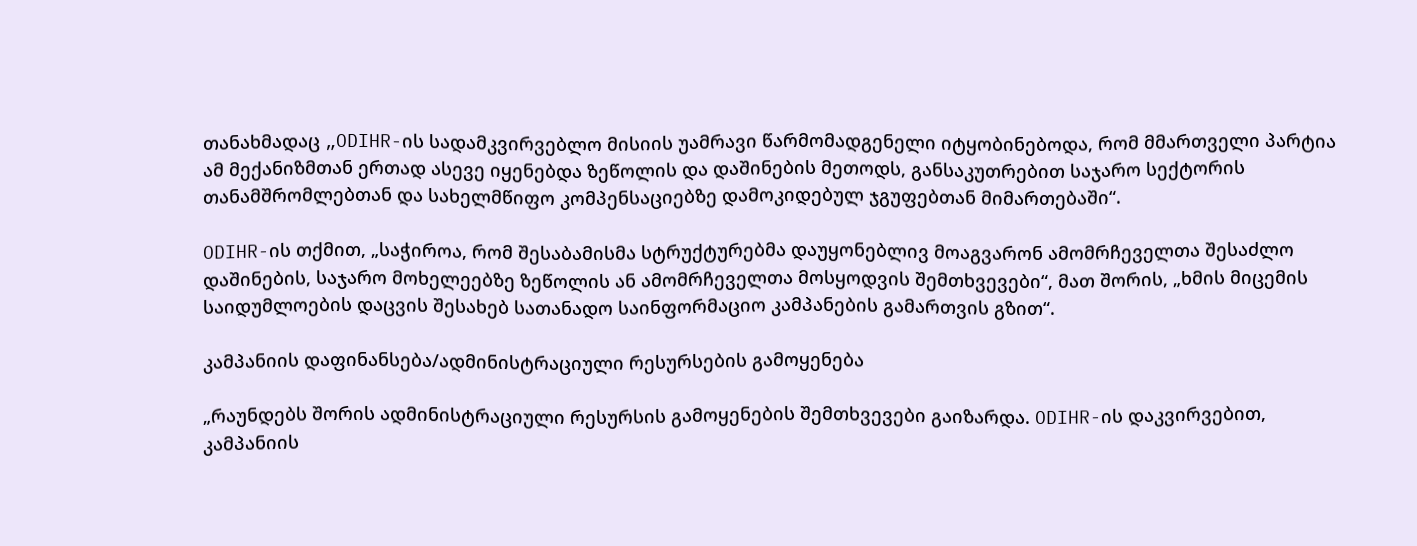თანახმადაც „ODIHR-ის სადამკვირვებლო მისიის უამრავი წარმომადგენელი იტყობინებოდა, რომ მმართველი პარტია ამ მექანიზმთან ერთად ასევე იყენებდა ზეწოლის და დაშინების მეთოდს, განსაკუთრებით საჯარო სექტორის თანამშრომლებთან და სახელმწიფო კომპენსაციებზე დამოკიდებულ ჯგუფებთან მიმართებაში“.

ODIHR-ის თქმით, „საჭიროა, რომ შესაბამისმა სტრუქტურებმა დაუყონებლივ მოაგვარონ ამომრჩეველთა შესაძლო დაშინების, საჯარო მოხელეებზე ზეწოლის ან ამომრჩეველთა მოსყოდვის შემთხვევები“, მათ შორის, „ხმის მიცემის საიდუმლოების დაცვის შესახებ სათანადო საინფორმაციო კამპანების გამართვის გზით“.

კამპანიის დაფინანსება/ადმინისტრაციული რესურსების გამოყენება

„რაუნდებს შორის ადმინისტრაციული რესურსის გამოყენების შემთხვევები გაიზარდა. ODIHR-ის დაკვირვებით, კამპანიის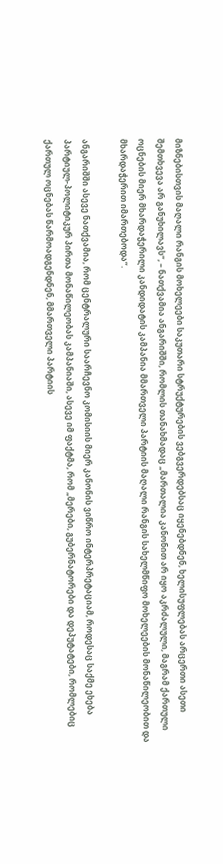მიზნებისთვის მაღალი რანგის მოხელეები საკუთარი სტრუქტურების ვებგვერდებსაც იყენებდნენ, ხელისუფლებას არცერთი ასეთი შემთხვევა არ განუხილავს“, – ნათქვამია ანგარიშში, რომლის თანახმადაც „მართალია კანონით არ იყო აკრძალული, მაგრამ ქართული ოცნების მიერ მხარდაჭერილი კანდიდატის კამპანია მმართველი პარტიის მაღალი რანგის სახელმწიფო მოხელეების მონაწილეობით და მხარდაჭერით იმართებოდა“.

ანგარიშში ასევე ნათქვამია, რომ ცენტრალური საარჩევნო კომისიის მიერ კანონის ვიწრო ინტერპრეტაციამ, როდესაც საქმე ეხება პარტიულ-პოლიტიკურ პირთა მონაწილეობას კამპანიაში, ასევე იმ ფაქტმა, რომ „მერები, გუბერნატორები და დეპუტატები, რომლებიც ქართულ ოცნებას წარმოადგენდნენ, მმართველი პარტიის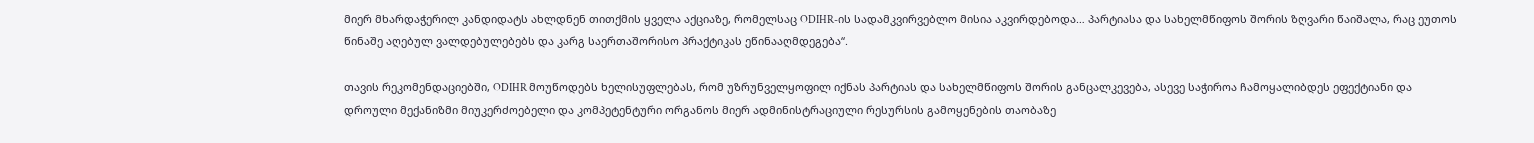მიერ მხარდაჭერილ კანდიდატს ახლდნენ თითქმის ყველა აქციაზე, რომელსაც ODIHR-ის სადამკვირვებლო მისია აკვირდებოდა… პარტიასა და სახელმწიფოს შორის ზღვარი წაიშალა, რაც ეუთოს წინაშე აღებულ ვალდებულებებს და კარგ საერთაშორისო პრაქტიკას ეწინააღმდეგება“.

თავის რეკომენდაციებში, ODIHR მოუწოდებს ხელისუფლებას, რომ უზრუნველყოფილ იქნას პარტიას და სახელმწიფოს შორის განცალკევება, ასევე საჭიროა ჩამოყალიბდეს ეფექტიანი და დროული მექანიზმი მიუკერძოებელი და კომპეტენტური ორგანოს მიერ ადმინისტრაციული რესურსის გამოყენების თაობაზე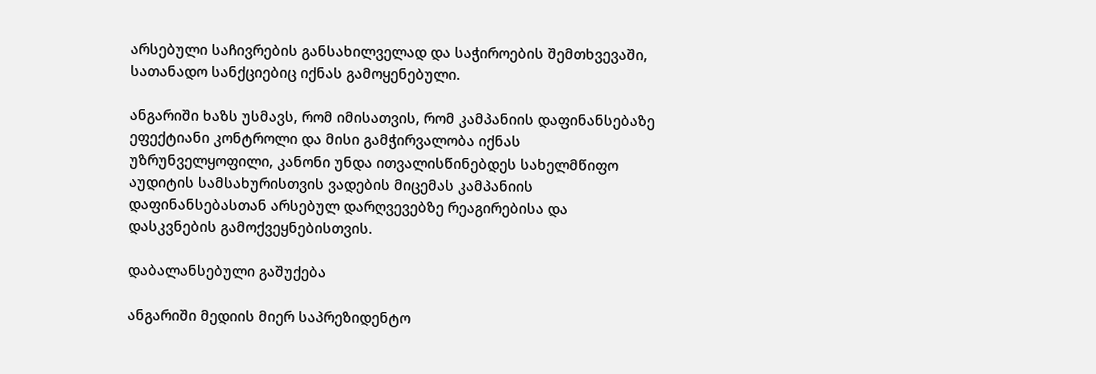არსებული საჩივრების განსახილველად და საჭიროების შემთხვევაში, სათანადო სანქციებიც იქნას გამოყენებული.

ანგარიში ხაზს უსმავს, რომ იმისათვის, რომ კამპანიის დაფინანსებაზე ეფექტიანი კონტროლი და მისი გამჭირვალობა იქნას უზრუნველყოფილი, კანონი უნდა ითვალისწინებდეს სახელმწიფო აუდიტის სამსახურისთვის ვადების მიცემას კამპანიის დაფინანსებასთან არსებულ დარღვევებზე რეაგირებისა და დასკვნების გამოქვეყნებისთვის.

დაბალანსებული გაშუქება

ანგარიში მედიის მიერ საპრეზიდენტო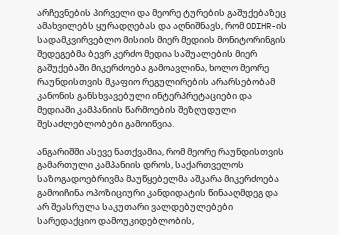არჩევნების პირველი და მეორე ტურების გაშუქებაზეც ამახვილებს ყურადღებას და აღნიშნავს, რომ ODIHR-ის სადამკვირვებლო მისიის მიერ მედიის მონიტორინგის შედეგებმა ბევრ კერძო მედია საშუალების მიერ გაშუქებაში მიკერძოება გამოავლინა, ხოლო მეორე რაუნდისთვის მკაფიო რეგულირების არარსებობამ კანონის განსხვავებული ინტერპრეტაციები და მედიაში კამპანიის წარმოების შეზღუდული შესაძლებლობები გამოიწვია.

ანგარიშში ასევე ნათქვამია, რომ მეორე რაუნდისთვის გამართული კამპანიის დროს, საქართველოს საზოგადოებრივმა მაუწყებელმა აშკარა მიკერძოება გამოიჩინა ოპოზიციური კანდიდატის წინააღმდეგ და არ შეასრულა საკუთარი ვალდებულებები სარედაქციო დამოუკიდებლობის,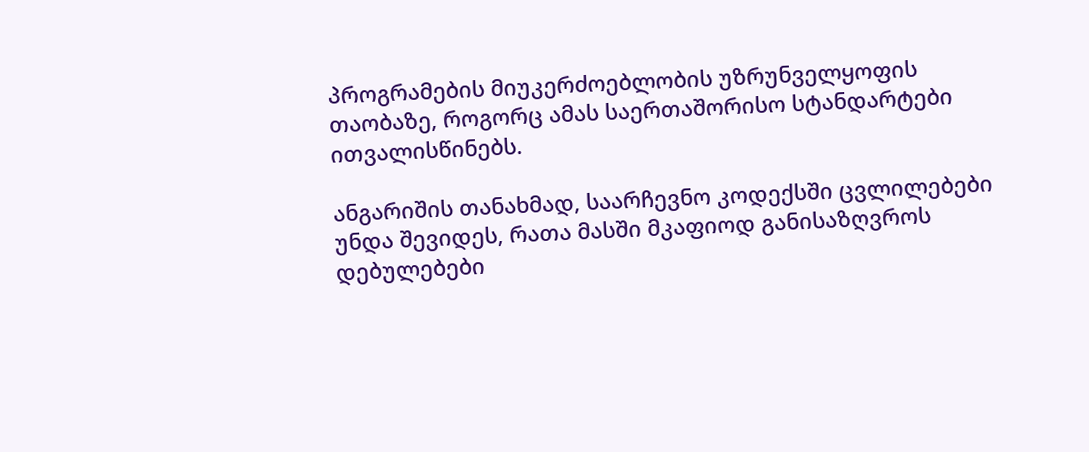პროგრამების მიუკერძოებლობის უზრუნველყოფის თაობაზე, როგორც ამას საერთაშორისო სტანდარტები ითვალისწინებს.

ანგარიშის თანახმად, საარჩევნო კოდექსში ცვლილებები უნდა შევიდეს, რათა მასში მკაფიოდ განისაზღვროს დებულებები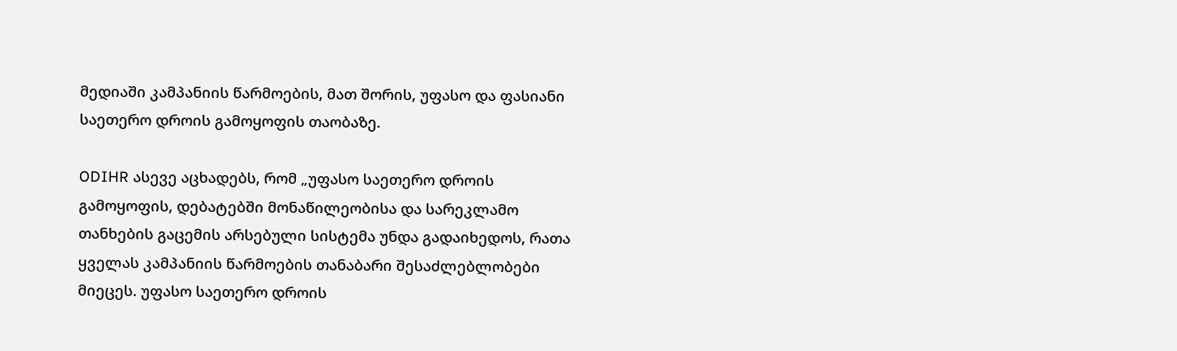მედიაში კამპანიის წარმოების, მათ შორის, უფასო და ფასიანი საეთერო დროის გამოყოფის თაობაზე.

ODIHR ასევე აცხადებს, რომ „უფასო საეთერო დროის გამოყოფის, დებატებში მონაწილეობისა და სარეკლამო თანხების გაცემის არსებული სისტემა უნდა გადაიხედოს, რათა ყველას კამპანიის წარმოების თანაბარი შესაძლებლობები მიეცეს. უფასო საეთერო დროის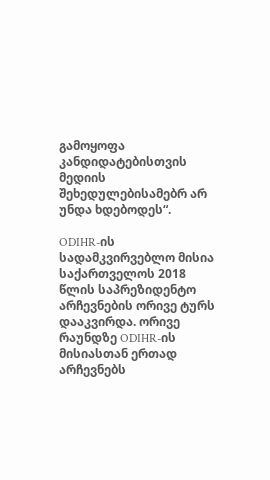გამოყოფა კანდიდატებისთვის მედიის შეხედულებისამებრ არ უნდა ხდებოდეს“.

ODIHR-ის სადამკვირვებლო მისია საქართველოს 2018 წლის საპრეზიდენტო არჩევნების ორივე ტურს დააკვირდა. ორივე რაუნდზე ODIHR-ის მისიასთან ერთად არჩევნებს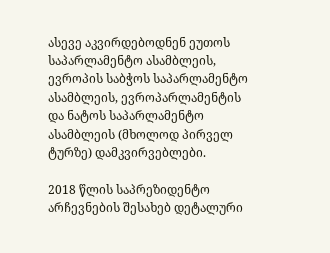ასევე აკვირდებოდნენ ეუთოს საპარლამენტო ასამბლეის, ევროპის საბჭოს საპარლამენტო ასამბლეის, ევროპარლამენტის და ნატოს საპარლამენტო ასამბლეის (მხოლოდ პირველ ტურზე) დამკვირვებლები.

2018 წლის საპრეზიდენტო არჩევნების შესახებ დეტალური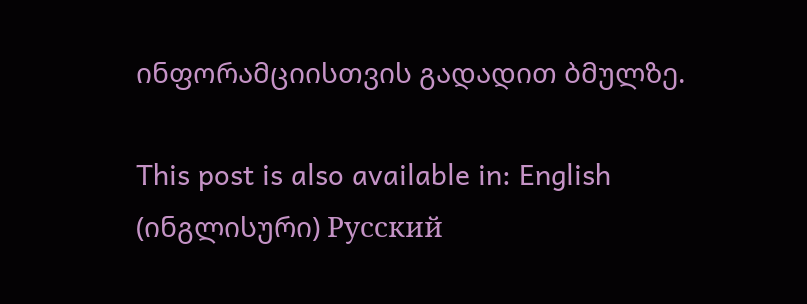ინფორამციისთვის გადადით ბმულზე.

This post is also available in: English (ინგლისური) Русский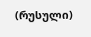(რუსული)